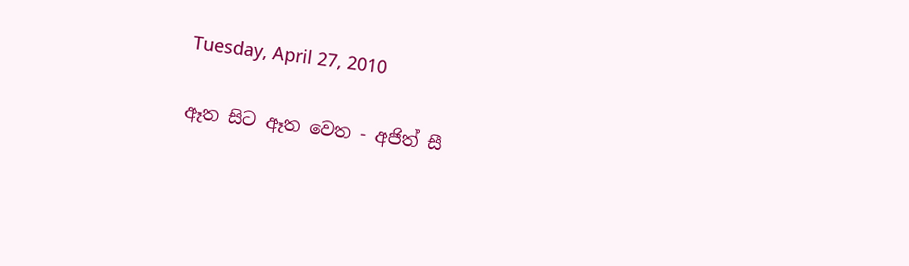Tuesday, April 27, 2010

ඈත සිට ඈත වෙත - අජිත් සී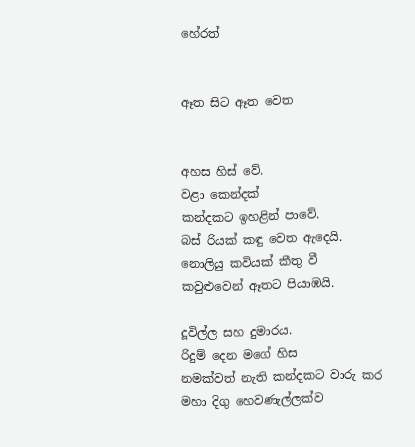හේරත්


ඈත සිට ඈත වෙත


අහස හිස් වේ.
වළා කෙන්දක්
කන්දකට ඉහළින් පාවේ.
බස් රියක් කඳු වෙත ඇදෙයි.
නොලියු කවියක් කීතු වී
කවුළුවෙන් ඈතට පියාඹයි.

දූවිල්ල සහ දුමාරය.
රිදුම් දෙන මගේ හිස
නමක්වත් නැති කන්දකට වාරු කර
මහා දිගු හෙවණැල්ලක්ව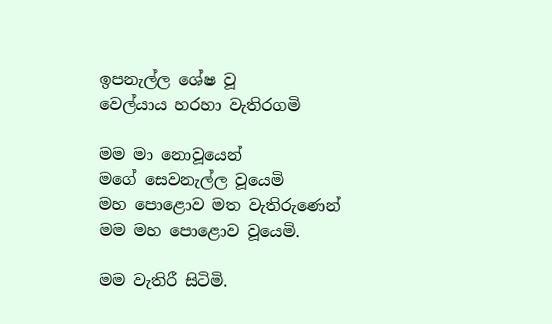ඉපනැල්ල ශේෂ වූ
වෙල්යාය හරහා වැතිරගමි

මම මා නොවූයෙන්
මගේ සෙවනැල්ල වූයෙමි
මහ පොළොව මත වැතිරුණෙන්
මම මහ පොළොව වූයෙමි.

මම වැතිරී සිටිමි.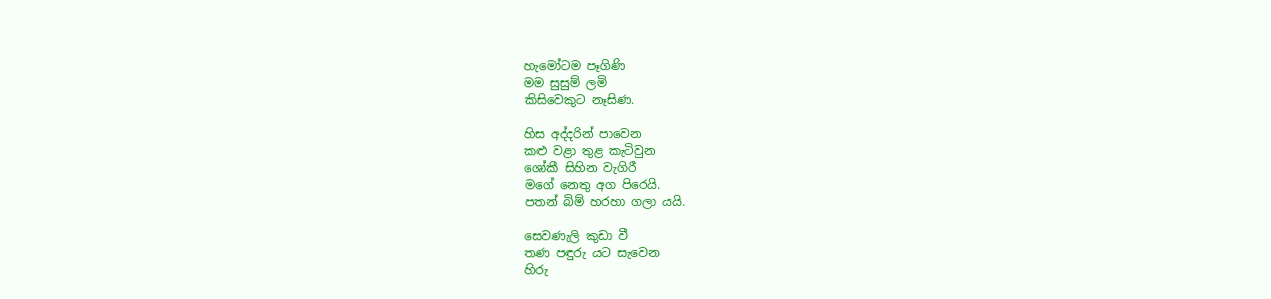හැමෝටම පෑගිණි
මම සුසුම් ලමි
කිසිවෙකුට නෑසිණ.

හිස අද්දරින් පාවෙන
කළු වළා තුළ කැටිවුන
ශෝකී සිහින වැගිරී
මගේ නෙතු අග පිරෙයි.
පතන් බිම් හරහා ගලා යයි.

සෙවණැලි කුඩා වී
තණ පඳුරු යට සැවෙන
හිරු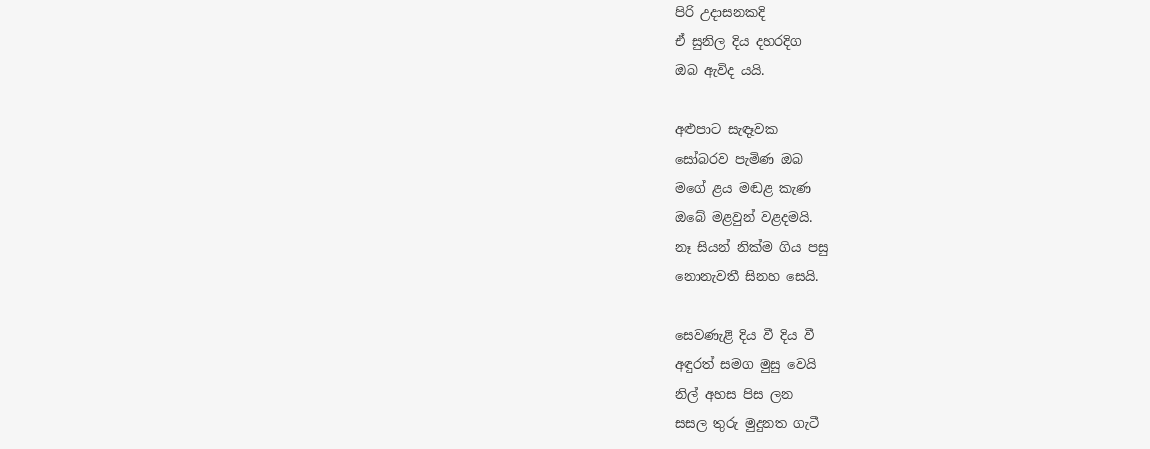පිරි උදාසනකදි
ඒ සුනිල දිය දහරදිග
ඔබ ඇවිද යයි.

අළුපාට සැඳෑවක
සෝබරව පැමිණ ඔබ
මගේ ළය මඬළ කැණ
ඔබේ මළවුන් වළදමයි.
නෑ සියන් නික්ම ගිය පසු
නොනැවතී සිනහ සෙයි.

සෙවණැළි දිය වී දිය වී
අඳුරත් සමග මුසු වෙයි
නිල් අහස පිස ලන
සසල තුරු මුදුනත ගැටී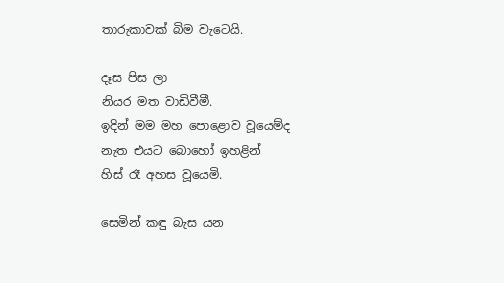තාරුකාවක් බිම වැටෙයි.

දෑස පිස ලා
නියර මත වාඩිවීමී.
ඉදින් මම මහ පොළොව වූයෙම්ද
නැත එයට බොහෝ ඉහළින්
හිස් රෑ අහස වූයෙමි.

සෙමින් කඳු බැස යන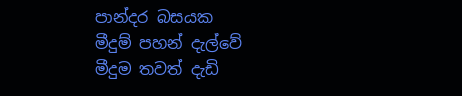පාන්දර බසයක
මීදුම් පහන් දැල්වේ
මීදුම තවත් දැඩි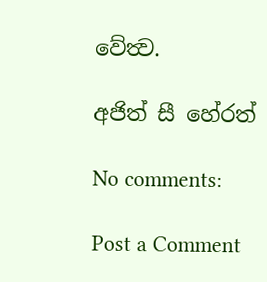වේත්‍ව.

අජිත් සී හේරත්

No comments:

Post a Comment